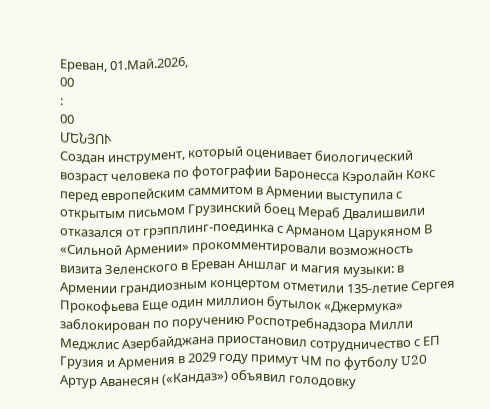Ереван, 01.Май.2026,
00
:
00
ՄԵՆՅՈՒ
Создан инструмент, который оценивает биологический возраст человека по фотографии Баронесса Кэролайн Кокс перед европейским саммитом в Армении выступила с открытым письмом Грузинский боец Мераб Двалишвили отказался от грэпплинг-поединка с Арманом Царукяном В «Сильной Армении» прокомментировали возможность визита Зеленского в Ереван Аншлаг и магия музыки: в Армении грандиозным концертом отметили 135-летие Сергея Прокофьева Еще один миллион бутылок «Джермука» заблокирован по поручению Роспотребнадзора Милли Меджлис Азербайджана приостановил сотрудничество с ЕП Грузия и Армения в 2029 году примут ЧМ по футболу U20 Артур Аванесян («Кандаз») объявил голодовку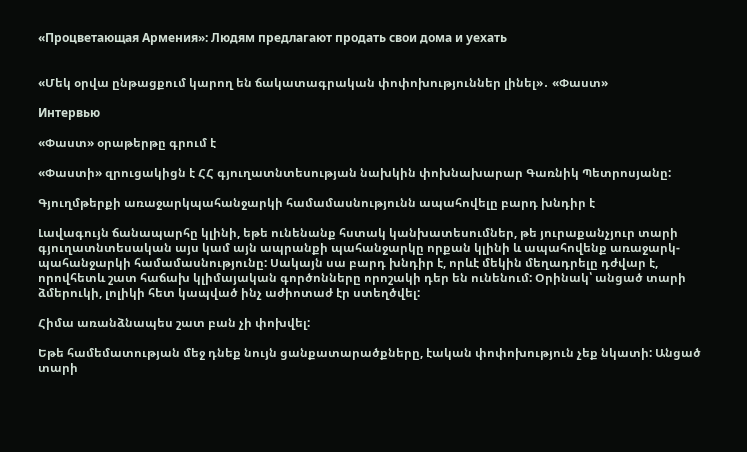«Процветающая Армения»: Людям предлагают продать свои дома и уехать


«Մեկ օրվա ընթացքում կարող են ճակատագրական փոփոխություններ լինել»․ «Փաստ»

Интервью

«Փաստ» օրաթերթը գրում է

«Փաստի» զրուցակիցն է ՀՀ գյուղատնտեսության նախկին փոխնախարար Գառնիկ Պետրոսյանը:

Գյուղմթերքի առաջարկպահանջարկի համամասնությունն ապահովելը բարդ խնդիր է

Լավագույն ճանապարհը կլինի, եթե ունենանք հստակ կանխատեսումներ, թե յուրաքանչյուր տարի գյուղատնտեսական այս կամ այն ապրանքի պահանջարկը որքան կլինի և ապահովենք առաջարկ-պահանջարկի համամասնությունը: Սակայն սա բարդ խնդիր է, որևէ մեկին մեղադրելը դժվար է, որովհետև շատ հաճախ կլիմայական գործոնները որոշակի դեր են ունենում: Օրինակ՝ անցած տարի ձմերուկի, լոլիկի հետ կապված ինչ աժիոտաժ էր ստեղծվել:

Հիմա առանձնապես շատ բան չի փոխվել:

Եթե համեմատության մեջ դնեք նույն ցանքատարածքները, էական փոփոխություն չեք նկատի: Անցած տարի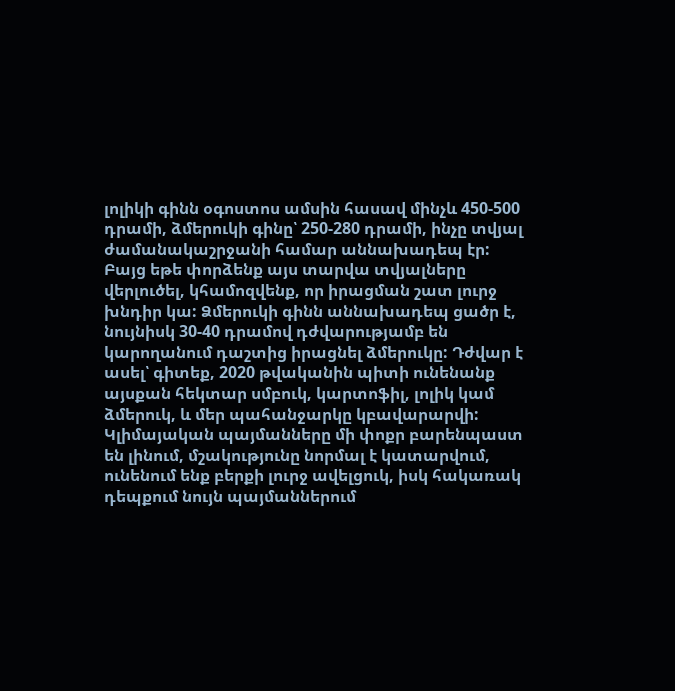լոլիկի գինն օգոստոս ամսին հասավ մինչև 450-500 դրամի, ձմերուկի գինը՝ 250-280 դրամի, ինչը տվյալ ժամանակաշրջանի համար աննախադեպ էր: Բայց եթե փորձենք այս տարվա տվյալները վերլուծել, կհամոզվենք, որ իրացման շատ լուրջ խնդիր կա: Ձմերուկի գինն աննախադեպ ցածր է, նույնիսկ 30-40 դրամով դժվարությամբ են կարողանում դաշտից իրացնել ձմերուկը: Դժվար է ասել՝ գիտեք, 2020 թվականին պիտի ունենանք այսքան հեկտար սմբուկ, կարտոֆիլ, լոլիկ կամ ձմերուկ, և մեր պահանջարկը կբավարարվի: Կլիմայական պայմանները մի փոքր բարենպաստ են լինում, մշակությունը նորմալ է կատարվում, ունենում ենք բերքի լուրջ ավելցուկ, իսկ հակառակ դեպքում նույն պայմաններում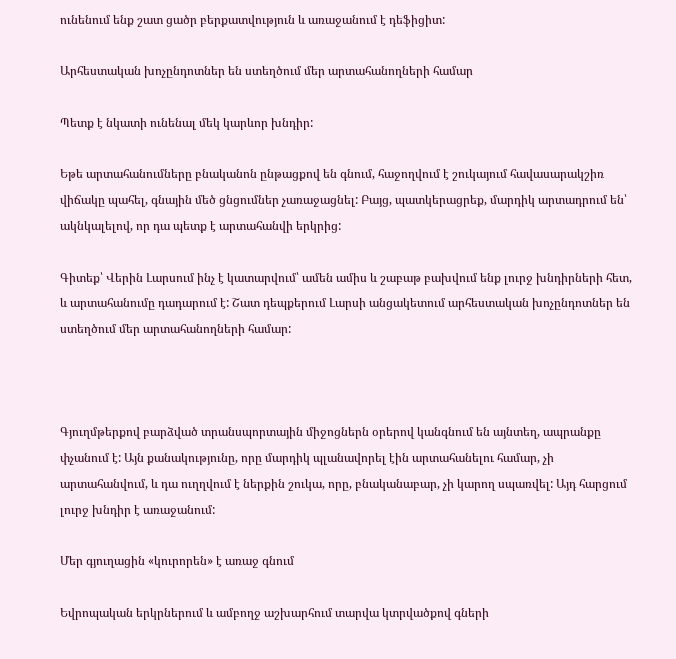ունենում ենք շատ ցածր բերքատվություն և առաջանում է դեֆիցիտ:

Արհեստական խոչընդոտներ են ստեղծում մեր արտահանողների համար

Պետք է նկատի ունենալ մեկ կարևոր խնդիր:

Եթե արտահանումները բնականոն ընթացքով են գնում, հաջողվում է շուկայում հավասարակշիռ վիճակը պահել, գնային մեծ ցնցումներ չառաջացնել: Բայց, պատկերացրեք, մարդիկ արտադրում են՝ ակնկալելով, որ դա պետք է արտահանվի երկրից:

Գիտեք՝ Վերին Լարսում ինչ է կատարվում՝ ամեն ամիս և շաբաթ բախվում ենք լուրջ խնդիրների հետ, և արտահանումը դադարում է: Շատ դեպքերում Լարսի անցակետում արհեստական խոչընդոտներ են ստեղծում մեր արտահանողների համար:



Գյուղմթերքով բարձված տրանսպորտային միջոցներն օրերով կանգնում են այնտեղ, ապրանքը փչանում է: Այն քանակությունը, որը մարդիկ պլանավորել էին արտահանելու համար, չի արտահանվում, և դա ուղղվում է ներքին շուկա, որը, բնականաբար, չի կարող սպառվել: Այդ հարցում լուրջ խնդիր է առաջանում:

Մեր գյուղացին «կուրորեն» է առաջ գնում

Եվրոպական երկրներում և ամբողջ աշխարհում տարվա կտրվածքով գների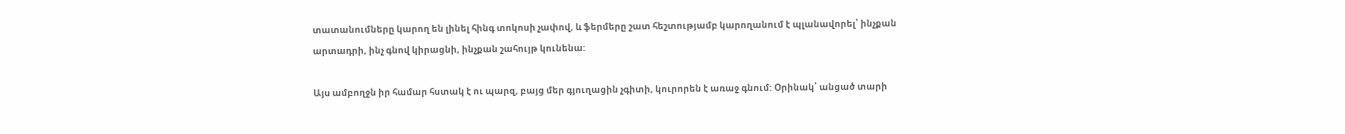տատանումները կարող են լինել հինգ տոկոսի չափով, և ֆերմերը շատ հեշտությամբ կարողանում է պլանավորել՝ ինչքան արտադրի, ինչ գնով կիրացնի, ինչքան շահույթ կունենա:

Այս ամբողջն իր համար հստակ է ու պարզ, բայց մեր գյուղացին չգիտի, կուրորեն է առաջ գնում: Օրինակ՝ անցած տարի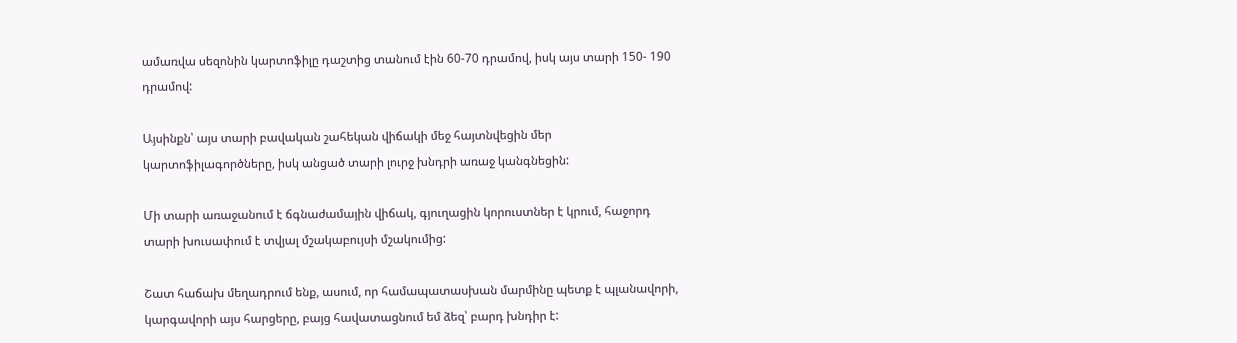ամառվա սեզոնին կարտոֆիլը դաշտից տանում էին 60-70 դրամով, իսկ այս տարի 150- 190 դրամով:

Այսինքն՝ այս տարի բավական շահեկան վիճակի մեջ հայտնվեցին մեր կարտոֆիլագործները, իսկ անցած տարի լուրջ խնդրի առաջ կանգնեցին:

Մի տարի առաջանում է ճգնաժամային վիճակ, գյուղացին կորուստներ է կրում, հաջորդ տարի խուսափում է տվյալ մշակաբույսի մշակումից:

Շատ հաճախ մեղադրում ենք, ասում, որ համապատասխան մարմինը պետք է պլանավորի, կարգավորի այս հարցերը, բայց հավատացնում եմ ձեզ՝ բարդ խնդիր է: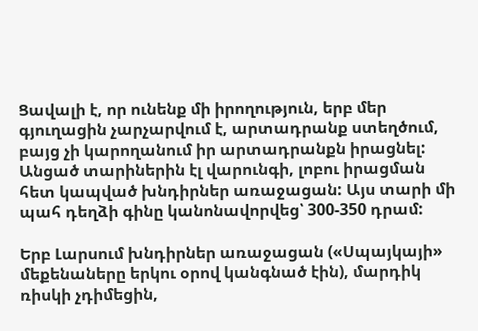Ցավալի է, որ ունենք մի իրողություն, երբ մեր գյուղացին չարչարվում է, արտադրանք ստեղծում, բայց չի կարողանում իր արտադրանքն իրացնել: Անցած տարիներին էլ վարունգի, լոբու իրացման հետ կապված խնդիրներ առաջացան: Այս տարի մի պահ դեղձի գինը կանոնավորվեց՝ 300-350 դրամ:

Երբ Լարսում խնդիրներ առաջացան («Սպայկայի» մեքենաները երկու օրով կանգնած էին), մարդիկ ռիսկի չդիմեցին,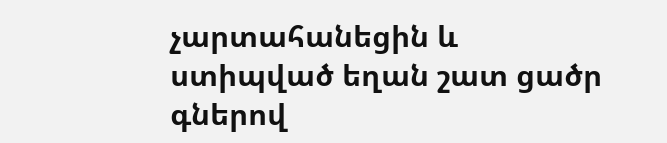չարտահանեցին և ստիպված եղան շատ ցածր գներով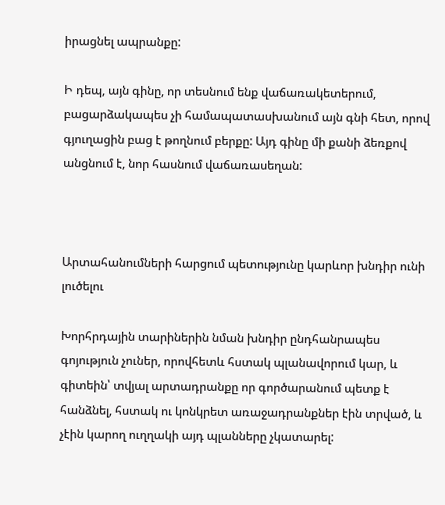իրացնել ապրանքը:

Ի դեպ, այն գինը, որ տեսնում ենք վաճառակետերում, բացարձակապես չի համապատասխանում այն գնի հետ, որով գյուղացին բաց է թողնում բերքը: Այդ գինը մի քանի ձեռքով անցնում է, նոր հասնում վաճառասեղան:



Արտահանումների հարցում պետությունը կարևոր խնդիր ունի լուծելու

Խորհրդային տարիներին նման խնդիր ընդհանրապես գոյություն չուներ, որովհետև հստակ պլանավորում կար, և գիտեին՝ տվյալ արտադրանքը որ գործարանում պետք է հանձնել, հստակ ու կոնկրետ առաջադրանքներ էին տրված, և չէին կարող ուղղակի այդ պլանները չկատարել: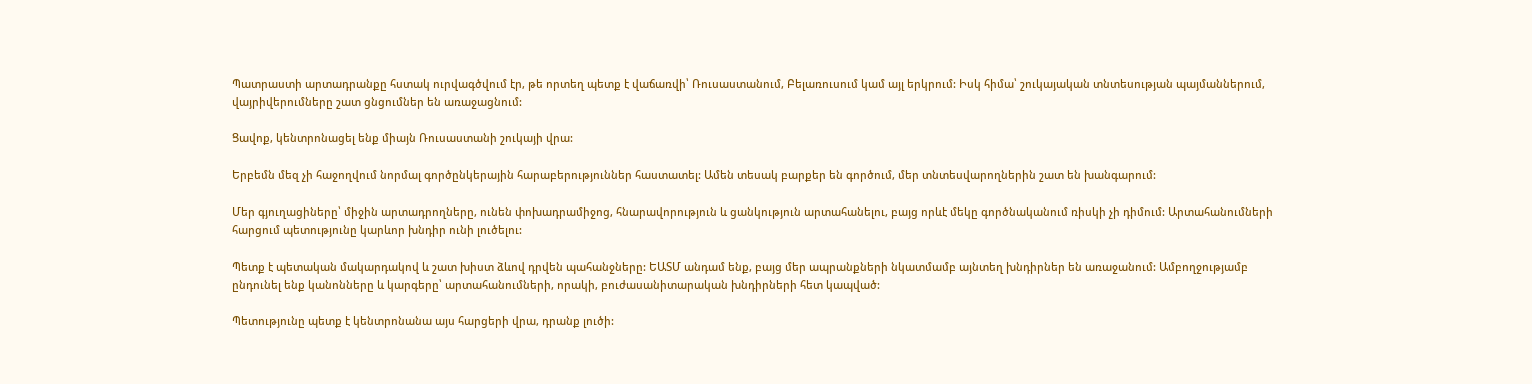Պատրաստի արտադրանքը հստակ ուրվագծվում էր, թե որտեղ պետք է վաճառվի՝ Ռուսաստանում, Բելառուսում կամ այլ երկրում: Իսկ հիմա՝ շուկայական տնտեսության պայմաններում, վայրիվերումները շատ ցնցումներ են առաջացնում:

Ցավոք, կենտրոնացել ենք միայն Ռուսաստանի շուկայի վրա:

Երբեմն մեզ չի հաջողվում նորմալ գործընկերային հարաբերություններ հաստատել: Ամեն տեսակ բարքեր են գործում, մեր տնտեսվարողներին շատ են խանգարում:

Մեր գյուղացիները՝ միջին արտադրողները, ունեն փոխադրամիջոց, հնարավորություն և ցանկություն արտահանելու, բայց որևէ մեկը գործնականում ռիսկի չի դիմում: Արտահանումների հարցում պետությունը կարևոր խնդիր ունի լուծելու:

Պետք է պետական մակարդակով և շատ խիստ ձևով դրվեն պահանջները: ԵԱՏՄ անդամ ենք, բայց մեր ապրանքների նկատմամբ այնտեղ խնդիրներ են առաջանում: Ամբողջությամբ ընդունել ենք կանոնները և կարգերը՝ արտահանումների, որակի, բուժասանիտարական խնդիրների հետ կապված:

Պետությունը պետք է կենտրոնանա այս հարցերի վրա, դրանք լուծի: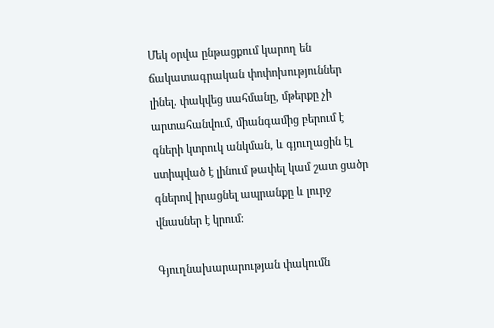Մեկ օրվա ընթացքում կարող են ճակատագրական փոփոխություններ լինել. փակվեց սահմանը, մթերքը չի արտահանվում, միանգամից բերում է գների կտրուկ անկման, և գյուղացին էլ ստիպված է լինում թափել կամ շատ ցածր գներով իրացնել ապրանքը և լուրջ վնասներ է կրում:

Գյուղնախարարության փակումն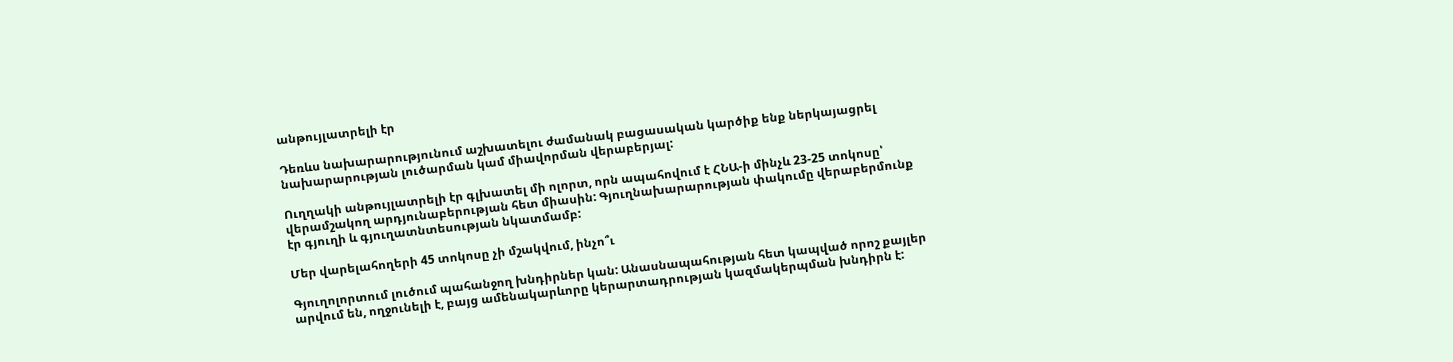անթույլատրելի էր

Դեռևս նախարարությունում աշխատելու ժամանակ բացասական կարծիք ենք ներկայացրել նախարարության լուծարման կամ միավորման վերաբերյալ:

Ուղղակի անթույլատրելի էր գլխատել մի ոլորտ, որն ապահովում է ՀՆԱ-ի մինչև 23-25 տոկոսը՝ վերամշակող արդյունաբերության հետ միասին: Գյուղնախարարության փակումը վերաբերմունք էր գյուղի և գյուղատնտեսության նկատմամբ:

Մեր վարելահողերի 45 տոկոսը չի մշակվում, ինչո՞ւ

Գյուղոլորտում լուծում պահանջող խնդիրներ կան: Անասնապահության հետ կապված որոշ քայլեր արվում են, ողջունելի է, բայց ամենակարևորը կերարտադրության կազմակերպման խնդիրն է: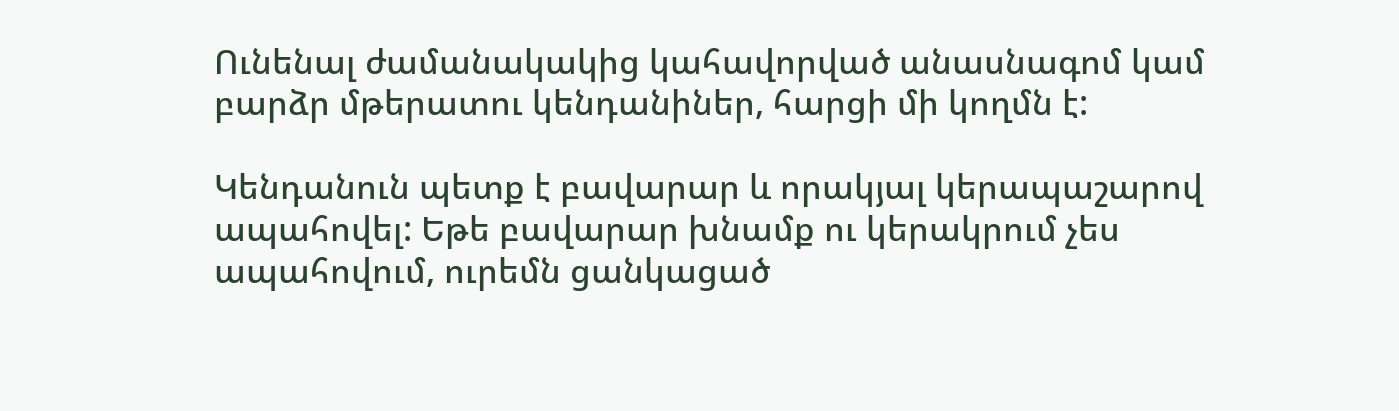Ունենալ ժամանակակից կահավորված անասնագոմ կամ բարձր մթերատու կենդանիներ, հարցի մի կողմն է:

Կենդանուն պետք է բավարար և որակյալ կերապաշարով ապահովել: Եթե բավարար խնամք ու կերակրում չես ապահովում, ուրեմն ցանկացած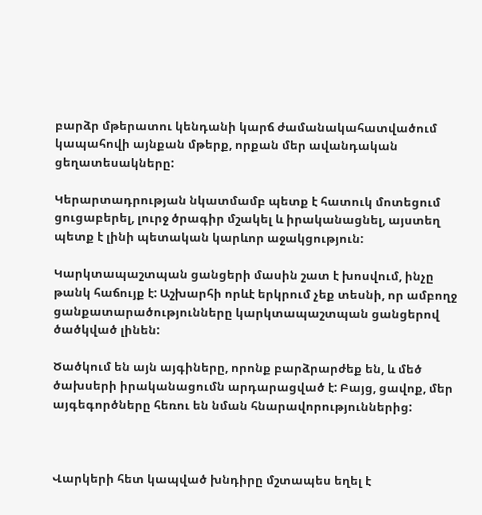բարձր մթերատու կենդանի կարճ ժամանակահատվածում կապահովի այնքան մթերք, որքան մեր ավանդական ցեղատեսակները:

Կերարտադրության նկատմամբ պետք է հատուկ մոտեցում ցուցաբերել, լուրջ ծրագիր մշակել և իրականացնել, այստեղ պետք է լինի պետական կարևոր աջակցություն:

Կարկտապաշտպան ցանցերի մասին շատ է խոսվում, ինչը թանկ հաճույք է: Աշխարհի որևէ երկրում չեք տեսնի, որ ամբողջ ցանքատարածությունները կարկտապաշտպան ցանցերով ծածկված լինեն:

Ծածկում են այն այգիները, որոնք բարձրարժեք են, և մեծ ծախսերի իրականացումն արդարացված է: Բայց, ցավոք, մեր այգեգործները հեռու են նման հնարավորություններից:



Վարկերի հետ կապված խնդիրը մշտապես եղել է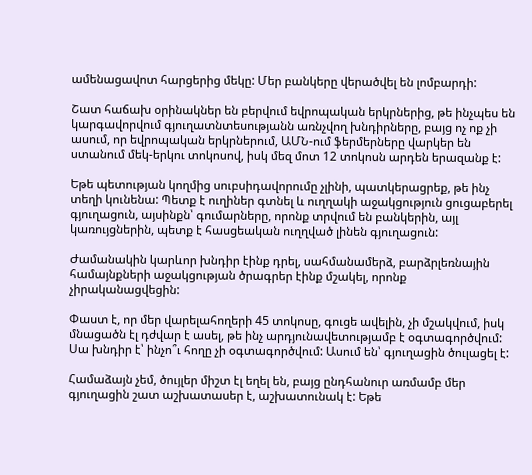ամենացավոտ հարցերից մեկը: Մեր բանկերը վերածվել են լոմբարդի:

Շատ հաճախ օրինակներ են բերվում եվրոպական երկրներից, թե ինչպես են կարգավորվում գյուղատնտեսությանն առնչվող խնդիրները, բայց ոչ ոք չի ասում, որ եվրոպական երկրներում, ԱՄՆ-ում ֆերմերները վարկեր են ստանում մեկ-երկու տոկոսով, իսկ մեզ մոտ 12 տոկոսն արդեն երազանք է:

Եթե պետության կողմից սուբսիդավորումը չլինի, պատկերացրեք, թե ինչ տեղի կունենա: Պետք է ուղիներ գտնել և ուղղակի աջակցություն ցուցաբերել գյուղացուն, այսինքն՝ գումարները, որոնք տրվում են բանկերին, այլ կառույցներին, պետք է հասցեական ուղղված լինեն գյուղացուն:

Ժամանակին կարևոր խնդիր էինք դրել, սահմանամերձ, բարձրլեռնային համայնքների աջակցության ծրագրեր էինք մշակել, որոնք չիրականացվեցին:

Փաստ է, որ մեր վարելահողերի 45 տոկոսը, գուցե ավելին, չի մշակվում, իսկ մնացածն էլ դժվար է ասել, թե ինչ արդյունավետությամբ է օգտագործվում: Սա խնդիր է՝ ինչո՞ւ հողը չի օգտագործվում: Ասում են՝ գյուղացին ծուլացել է:

Համաձայն չեմ, ծույլեր միշտ էլ եղել են, բայց ընդհանուր առմամբ մեր գյուղացին շատ աշխատասեր է, աշխատունակ է: Եթե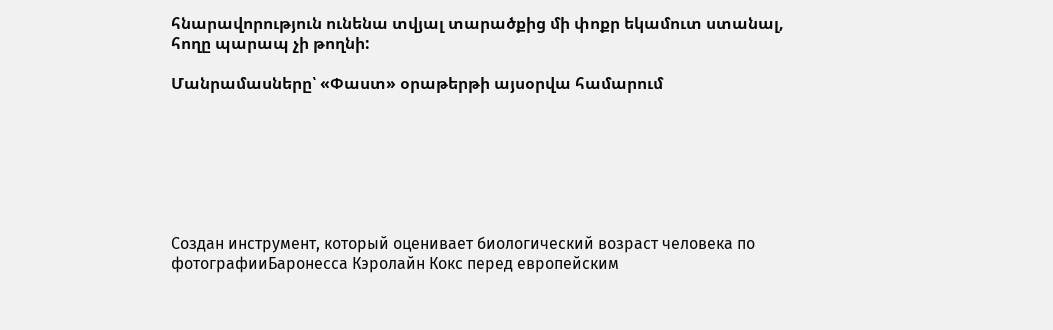հնարավորություն ունենա տվյալ տարածքից մի փոքր եկամուտ ստանալ, հողը պարապ չի թողնի:

Մանրամասները՝ «Փաստ» օրաթերթի այսօրվա համարում







Создан инструмент, который оценивает биологический возраст человека по фотографииБаронесса Кэролайн Кокс перед европейским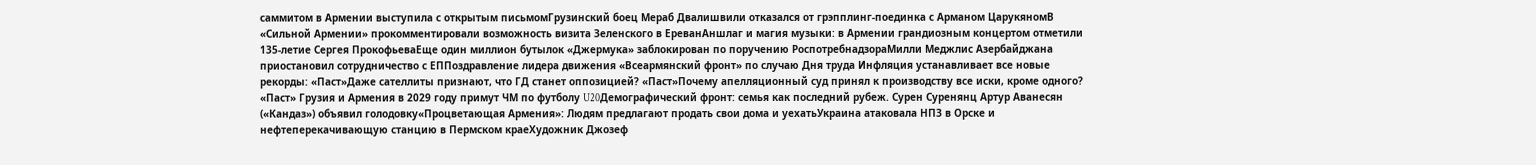саммитом в Армении выступила с открытым письмомГрузинский боец Мераб Двалишвили отказался от грэпплинг-поединка с Арманом ЦарукяномВ «Сильной Армении» прокомментировали возможность визита Зеленского в ЕреванАншлаг и магия музыки: в Армении грандиозным концертом отметили 135-летие Сергея ПрокофьеваЕще один миллион бутылок «Джермука» заблокирован по поручению РоспотребнадзораМилли Меджлис Азербайджана приостановил сотрудничество с ЕППоздравление лидера движения «Всеармянский фронт» по случаю Дня труда Инфляция устанавливает все новые рекорды: «Паст»Даже сателлиты признают, что ГД станет оппозицией? «Паст»Почему апелляционный суд принял к производству все иски, кроме одного? «Паст» Грузия и Армения в 2029 году примут ЧМ по футболу U20Демографический фронт: семья как последний рубеж. Сурен Суренянц Артур Аванесян («Кандаз») объявил голодовку«Процветающая Армения»: Людям предлагают продать свои дома и уехатьУкраина атаковала НПЗ в Орске и нефтеперекачивающую станцию в Пермском краеХудожник Джозеф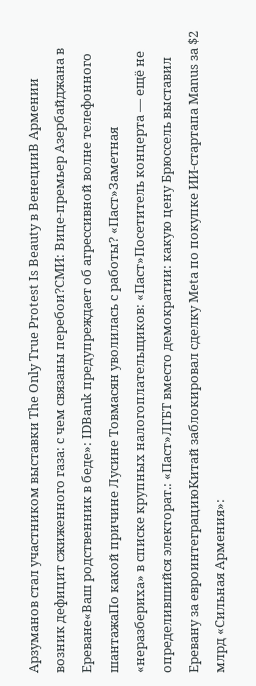Арзуманов стал участником выставки The Only True Protest Is Beauty в ВенецииВ Армении возник дефицит сжиженного газа: с чем связаны перебои?СМИ: Вице-премьер Азербайджана в Ереване«Ваш родственник в беде»: IDBank предупреждает об агрессивной волне телефонного шантажаПо какой причине Лусине Товмасян уволилась с работы? «Паст»Заметная «неразбериха» в списке крупных налогоплательщиков: «Паст»Посетитель концерта — ещё не определившийся электорат.: «Паст»ЛГБТ вместо демократии: какую цену Брюссель выставил Еревану за евроинтеграциюКитай заблокировал сделку Meta по покупке ИИ-стартапа Manus за $2 млрд «Сильная Армения»: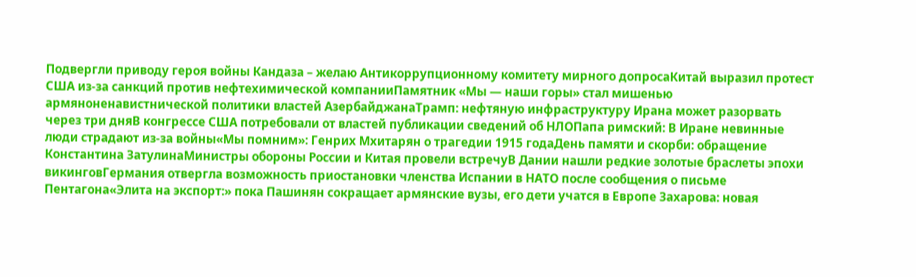Подвергли приводу героя войны Кандаза – желаю Антикоррупционному комитету мирного допросаКитай выразил протест США из-за санкций против нефтехимической компанииПамятник «Мы — наши горы» стал мишенью армяноненавистнической политики властей АзербайджанаТрамп: нефтяную инфраструктуру Ирана может разорвать через три дняВ конгрессе США потребовали от властей публикации сведений об НЛОПапа римский: В Иране невинные люди страдают из-за войны«Мы помним»: Генрих Мхитарян о трагедии 1915 годаДень памяти и скорби: обращение Константина ЗатулинаМинистры обороны России и Китая провели встречуВ Дании нашли редкие золотые браслеты эпохи викинговГермания отвергла возможность приостановки членства Испании в НАТО после сообщения о письме Пентагона«Элита на экспорт:» пока Пашинян сокращает армянские вузы, его дети учатся в Европе Захарова: новая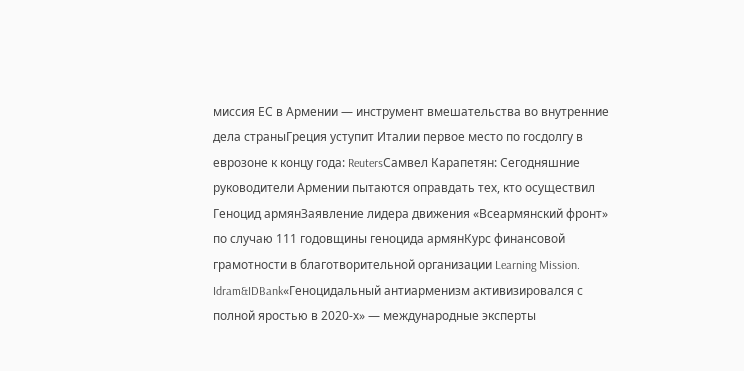миссия ЕС в Армении — инструмент вмешательства во внутренние дела страныГреция уступит Италии первое место по госдолгу в еврозоне к концу года: ReutersСамвел Карапетян: Сегодняшние руководители Армении пытаются оправдать тех, кто осуществил Геноцид армянЗаявление лидера движения «Всеармянский фронт» по случаю 111 годовщины геноцида армянКурс финансовой грамотности в благотворительной организации Learning Mission. Idram&IDBank«Геноцидальный антиарменизм активизировался с полной яростью в 2020-х» — международные эксперты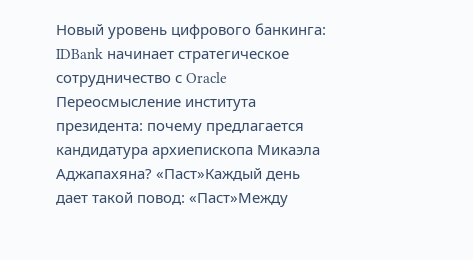Новый уровень цифрового банкинга: IDBank начинает стратегическое сотрудничество с Oracle Переосмысление института президента: почему предлагается кандидатура архиепископа Микаэла Аджапахяна? «Паст»Каждый день дает такой повод: «Паст»Между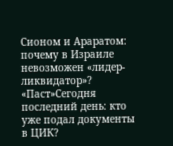Сионом и Араратом: почему в Израиле невозможен «лидер-ликвидатор»? «Паст»Сегодня последний день: кто уже подал документы в ЦИК?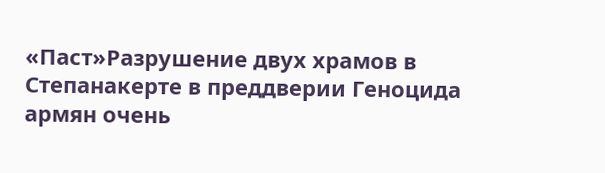«Паст»Разрушение двух храмов в Степанакерте в преддверии Геноцида армян очень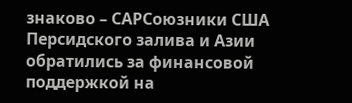знаково – САРСоюзники США Персидского залива и Азии обратились за финансовой поддержкой на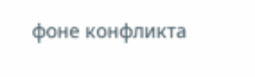фоне конфликта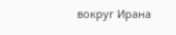вокруг Ирана